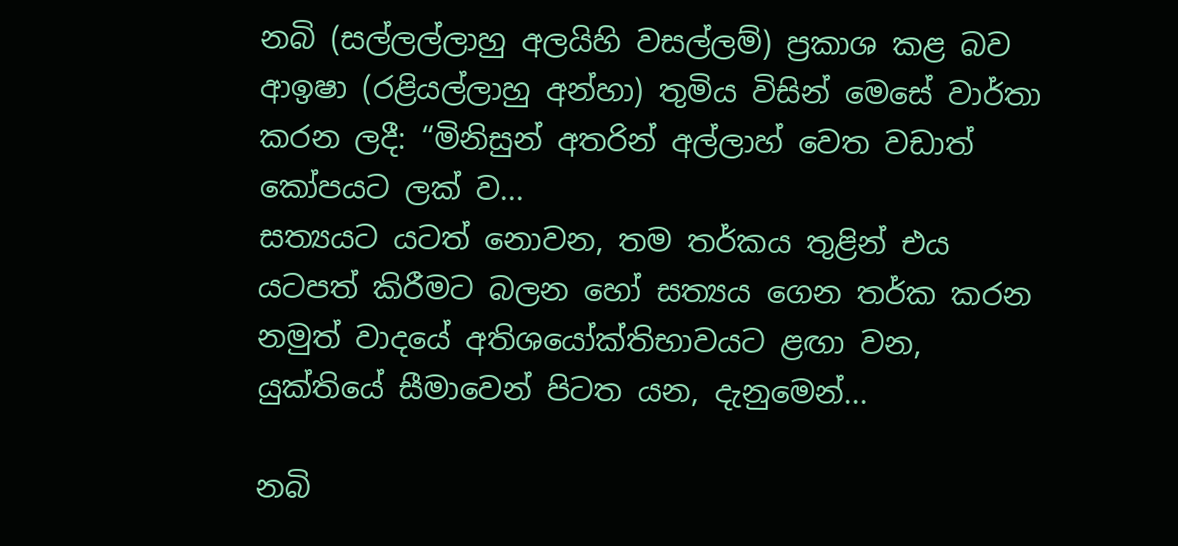නබි (සල්ලල්ලාහු අලයිහි වසල්ලම්) ප්‍රකාශ කළ බව ආඉෂා (රළියල්ලාහු අන්හා) තුමිය විසින් මෙසේ වාර්තා කරන ලදී: “මිනිසුන් අතරින් අල්ලාහ් වෙත වඩාත් කෝපයට ලක් ව...
සත්‍යයට යටත් නොවන, තම තර්කය තුළින් එය යටපත් කිරීමට බලන හෝ සත්‍යය ගෙන තර්ක කරන නමුත් වාදයේ අතිශයෝක්තිභාවයට ළඟා වන, යුක්තියේ සීමාවෙන් පිටත යන, දැනුමෙන්...

නබි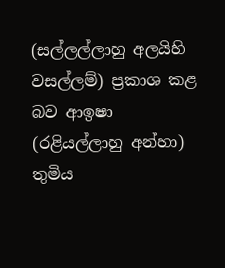(සල්ලල්ලාහු අලයිහි වසල්ලම්) ප්‍රකාශ කළ බව ආඉෂා (රළියල්ලාහු අන්හා) තුමිය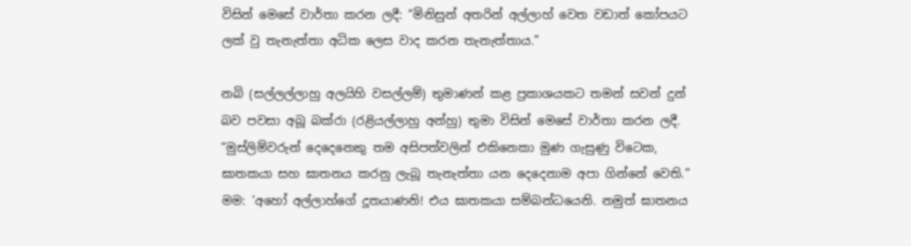විසින් මෙසේ වාර්තා කරන ලදී: “මිනිසුන් අතරින් අල්ලාහ් වෙත වඩාත් කෝපයට ලක් වු තැනැත්තා අධික ලෙස වාද කරන තැනැත්තාය.”

නබි (සල්ලල්ලාහු අලයිහි වසල්ලම්) තුමාණන් කළ ප්‍රකාශයකට තමන් සවන් දුන් බව පවසා අබූ බක්රා (රළියල්ලාහු අන්හු) තුමා විසින් මෙසේ වාර්තා කරන ලදී. “මුස්ලිම්වරුන් දෙදෙනෙකු තම අසිපත්වලින් එකිනෙකා මුණ ගැසුණු විටෙක, ඝාතකයා සහ ඝාතනය කරනු ලැබූ තැනැත්තා යන දෙදෙනාම අපා ගින්නේ වෙති.” මම: ‘අහෝ අල්ලාහ්ගේ දූතයාණනි! එය ඝාතකයා සම්බන්ධයෙනි. නමුත් ඝාතනය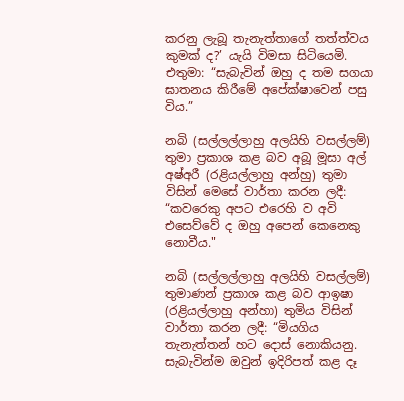කරනු ලැබූ තැනැත්තාගේ තත්ත්වය කුමක් ද?’ යැයි විමසා සිටියෙමි. එතුමා: “සැබැවින් ඔහු ද තම සගයා ඝාතනය කිරීමේ අපේක්ෂාවෙන් පසු විය.”

නබි (සල්ලල්ලාහු අලයිහි වසල්ලම්) තුමා ප්‍රකාශ කළ බව අබූ මූසා අල් අෂ්අරී (රළියල්ලාහු අන්හු) තුමා විසින් මෙසේ වාර්තා කරන ලදී: “කවරෙකු අපට එරෙහි ව අවි එසෙව්වේ ද ඔහු අපෙන් කෙනෙකු නොවීය."

නබි (සල්ලල්ලාහු අලයිහි වසල්ලම්) තුමාණන් ප්‍රකාශ කළ බව ආඉෂා (රළියල්ලාහු අන්හා) තුමිය විසින් වාර්තා කරන ලදී: “මියගිය තැනැත්තන් හට දොස් නොකියනු. සැබැවින්ම ඔවුන් ඉදිරිපත් කළ දෑ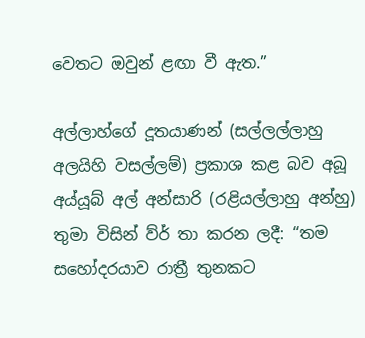වෙතට ඔවුන් ළඟා වී ඇත.”

අල්ලාහ්ගේ දූතයාණන් (සල්ලල්ලාහු අලයිහි වසල්ලම්) ප්‍රකාශ කළ බව අබූ අය්යූබ් අල් අන්සාරි (රළියල්ලාහු අන්හු) තුමා විසින් ව්ර් තා කරන ලදී: “තම සහෝදරයාව රාත්‍රී තුනකට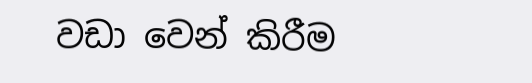වඩා වෙන් කිරීම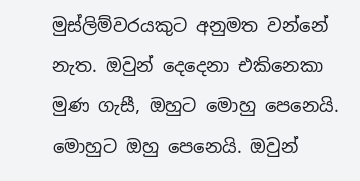මුස්ලිම්වරයකුට අනුමත වන්නේ නැත. ඔවුන් දෙදෙනා එකිනෙකා මුණ ගැසී, ඔහුට මොහු පෙනෙයි. මොහුට ඔහු පෙනෙයි. ඔවුන්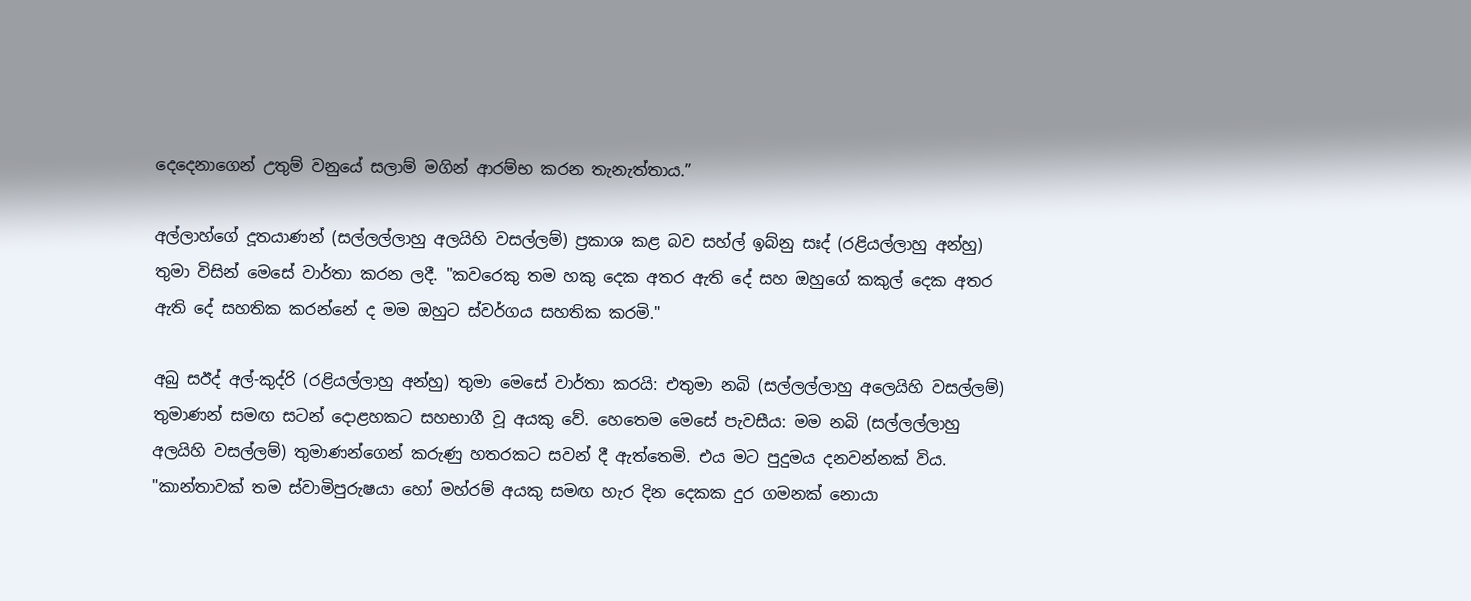දෙදෙනාගෙන් උතුම් වනුයේ සලාම් මගින් ආරම්භ කරන තැනැත්තාය.”

අල්ලාහ්ගේ දූතයාණන් (සල්ලල්ලාහු අලයිහි වසල්ලම්) ප්‍රකාශ කළ බව සහ්ල් ඉබ්නු සඃද් (රළියල්ලාහු අන්හු) තුමා විසින් මෙසේ වාර්තා කරන ලදී. "කවරෙකු තම හකු දෙක අතර ඇති දේ සහ ඔහුගේ කකුල් දෙක අතර ඇති දේ සහතික කරන්නේ ද මම ඔහුට ස්වර්ගය සහතික කරමි."

අබු සඊද් අල්-කුද්රි (රළියල්ලාහු අන්හු) තුමා මෙසේ වාර්තා කරයි: එතුමා නබි (සල්ලල්ලාහු අලෙයිහි වසල්ලම්) තුමාණන් සමඟ සටන් දොළහකට සහභාගී වූ අයකු වේ. හෙතෙම මෙසේ පැවසීය: මම නබි (සල්ලල්ලාහු අලයිහි වසල්ලම්) තුමාණන්ගෙන් කරුණු හතරකට සවන් දී ඇත්තෙමි. එය මට පුදුමය දනවන්නක් විය. "කාන්තාවක් තම ස්වාමිපුරුෂයා හෝ මහ්රම් අයකු සමඟ හැර දින දෙකක දුර ගමනක් නොයා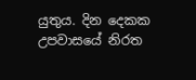යුතුය. දින දෙකක උපවාසයේ නිරත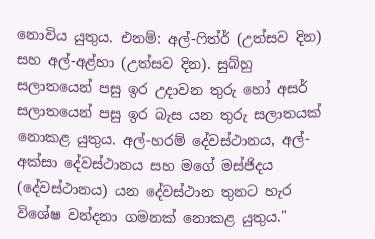නොවිය යුතුය. එනම්: අල්-ෆිත්ර් (උත්සව දින) සහ අල්-අළ්හා (උත්සව දින). සුබ්හු සලාතයෙන් පසු ඉර උදාවන තුරු හෝ අසර් සලාතයෙන් පසු ඉර බැස යන තුරු සලාතයක් නොකළ යුතුය. අල්-හරම් දේවස්ථානය, අල්-අක්සා දේවස්ථානය සහ මගේ මස්ජිදය (දේවස්ථානය) යන දේවස්ථාන තුනට හැර විශේෂ වන්දනා ගමනක් නොකළ යුතුය."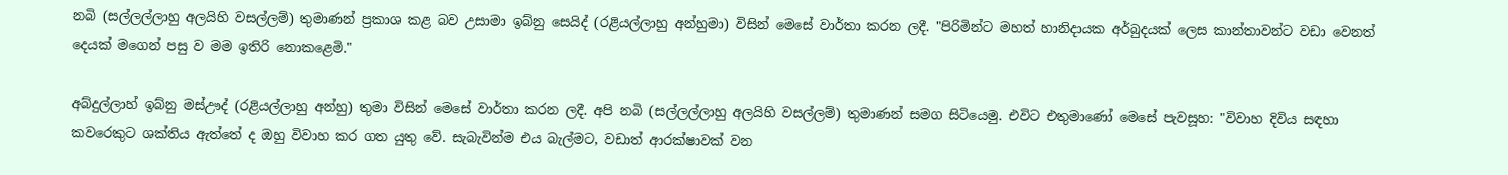නබි (සල්ලල්ලාහු අලයිහි වසල්ලම්) තුමාණන් ප්‍රකාශ කළ බව උසාමා ඉබ්නු සෙයිද් (රළියල්ලාහු අන්හුමා) විසින් මෙසේ වාර්තා කරන ලදී. "පිරිමින්ට මහත් හානිදායක අර්බුදයක් ලෙස කාන්තාවන්ට වඩා වෙනත් දෙයක් මගෙන් පසු ව මම ඉතිරි නොකළෙමි."

අබ්දුල්ලාහ් ඉබ්නු මස්ඌද් (රළියල්ලාහු අන්හු) තුමා විසින් මෙසේ වාර්තා කරන ලදී. අපි නබි (සල්ලල්ලාහු අලයිහි වසල්ලම්) තුමාණන් සමග සිටියෙමු. එවිට එතුමාණෝ මෙසේ පැවසූහ: "විවාහ දිවිය සඳහා කවරෙකුට ශක්තිය ඇත්තේ ද ඔහු විවාහ කර ගත යුතු වේ. සැබැවින්ම එය බැල්මට, වඩාත් ආරක්ෂාවක් වන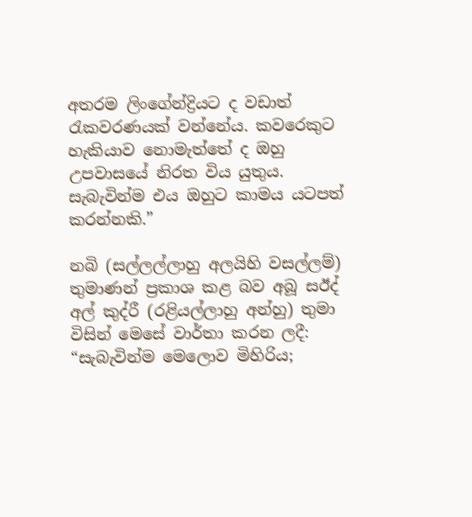අතරම ලිංගේන්ද්‍රියට ද වඩාත් රැකවරණයක් වන්නේය. කවරෙකුට හැකියාව නොමැත්තේ ද ඔහු උපවාසයේ නිරත විය යුතුය. සැබැවින්ම එය ඔහුට කාමය යටපත් කරන්නකි.”

නබි (සල්ලල්ලාහු අලයිහි වසල්ලම්) තුමාණන් ප්‍රකාශ කළ බව අබූ සඊද් අල් කුද්රී (රළියල්ලාහු අන්හු) තුමා විසින් මෙසේ වාර්තා කරන ලදී: “සැබැවින්ම මෙලොව මිහිරිය;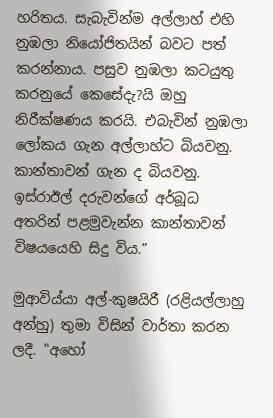හරිතය. සැබැවින්ම අල්ලාහ් එහි නුඹලා නියෝජිතයින් බවට පත් කරන්නාය. පසුව නුඹලා කටයුතු කරනුයේ කෙසේදැ?යි ඔහු නිරීක්ෂණය කරයි. එබැවින් නුඹලා ලෝකය ගැන අල්ලාහ්ට බියවනු. කාන්තාවන් ගැන ද බියවනු. ඉස්රාඊල් දරුවන්ගේ අර්බූධ අතරින් පළමුවැන්න කාන්තාවන් විෂයයෙහි සිදු විය.”

මුආවිය්යා අල්-කුෂයිරී (රළියල්ලාහු අන්හු) තුමා විසින් වාර්තා කරන ලදී. "අහෝ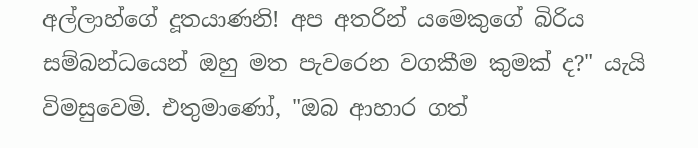අල්ලාහ්ගේ දූතයාණනි! අප අතරින් යමෙකුගේ බිරිය සම්බන්ධයෙන් ඔහු මත පැවරෙන වගකීම කුමක් ද?" යැයි විමසුවෙමි. එතුමාණෝ, "ඔබ ආහාර ගත්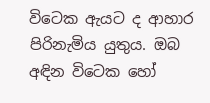විටෙක ඇයට ද ආහාර පිරිනැමිය යුතුය. ඔබ අඳින විටෙක හෝ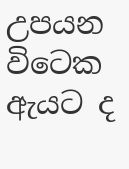උපයන විටෙක ඇයට ද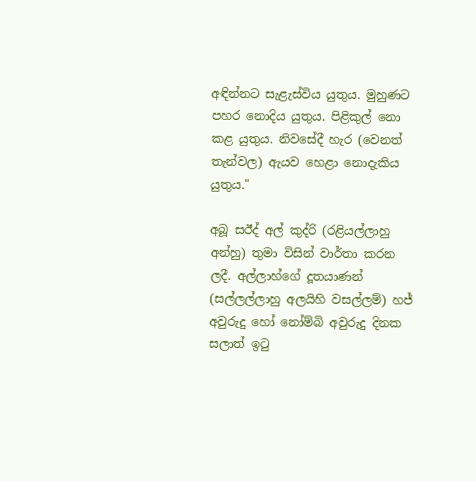අඳින්නට සැළැස්විය යුතුය. මුහුණට පහර නොදිය යුතුය. පිළිකුල් නො කළ යුතුය. නිවසේදී හැර (වෙනත් තැන්වල) ඇයව හෙළා නොදැකිය යුතුය."

අබූ සඊද් අල් කුද්රි (රළියල්ලාහු අන්හු) තුමා විසින් වාර්තා කරන ලදී. අල්ලාහ්ගේ දූතයාණන් (සල්ලල්ලාහු අලයිහි වසල්ලම්) හජ් අවුරුදු හෝ නෝම්බි අවුරුදු දිනක සලාත් ඉටු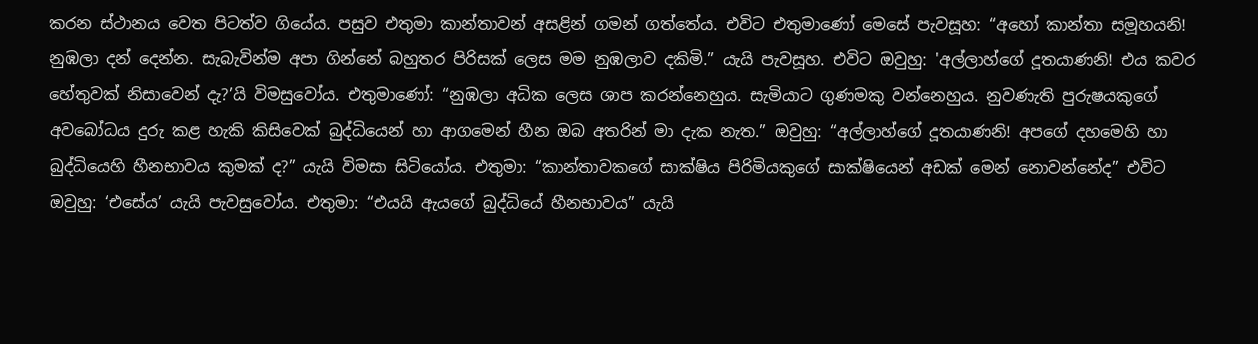කරන ස්ථානය වෙත පිටත්ව ගියේය. පසුව එතුමා කාන්තාවන් අසළින් ගමන් ගත්තේය. එවිට එතුමාණෝ මෙසේ පැවසූහ: “අහෝ කාන්තා සමූහයනි! නුඹලා දන් දෙන්න. සැබැවින්ම අපා ගින්නේ බහුතර පිරිසක් ලෙස මම නුඹලාව දකිමි.” යැයි පැවසූහ. එවිට ඔවුහු: 'අල්ලාහ්ගේ දූතයාණනි! එය කවර හේතුවක් නිසාවෙන් දැ?’යි විමසුවෝය. එතුමාණෝ: “නුඹලා අධික ලෙස ශාප කරන්නෙහුය. සැමියාට ගුණමකු වන්නෙහුය. නුවණැති පුරුෂයකුගේ අවබෝධය දුරු කළ හැකි කිසිවෙක් බුද්ධියෙන් හා ආගමෙන් හීන ඔබ අතරින් මා දැක නැත.” ඔවුහු: “අල්ලාහ්ගේ දූතයාණනි! අපගේ දහමෙහි හා බුද්ධියෙහි හීනභාවය කුමක් ද?” යැයි විමසා සිටියෝය. එතුමා: “කාන්තාවකගේ සාක්ෂිය පිරිමියකුගේ සාක්ෂියෙන් අඩක් මෙන් නොවන්නේද” එවිට ඔවුහු: ‘එසේය’ යැයි පැවසුවෝය. එතුමා: “එයයි ඇයගේ බුද්ධියේ හීනභාවය” යැයි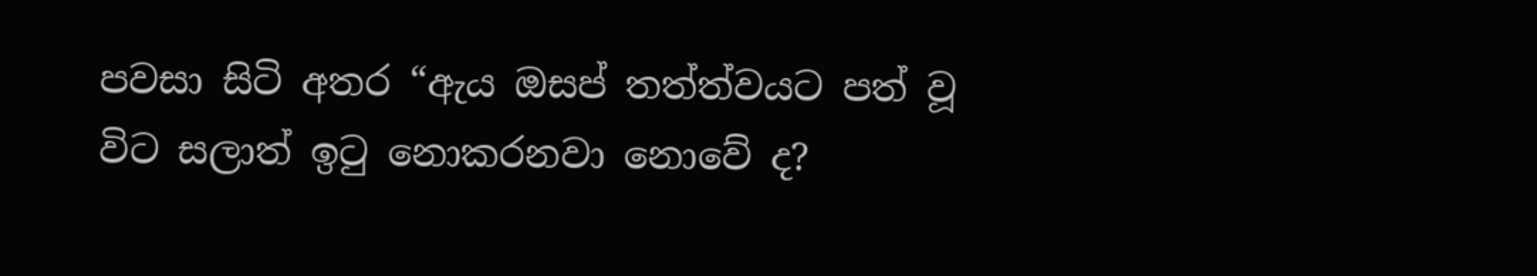පවසා සිටි අතර “ඇය ඔසප් තත්ත්වයට පත් වූ විට සලාත් ඉටු නොකරනවා නොවේ ද?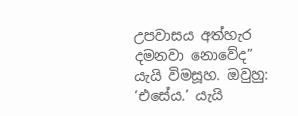උපවාසය අත්හැර දමනවා නොවේද” යැයි විමසූහ. ඔවුහු: ‘එසේය.’ යැයි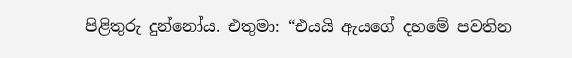පිළිතුරු දුන්නෝය. එතුමා: “එයයි ඇයගේ දහමේ පවතින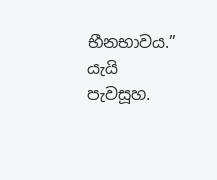භීනභාවය.” යැයි පැවසූහ.